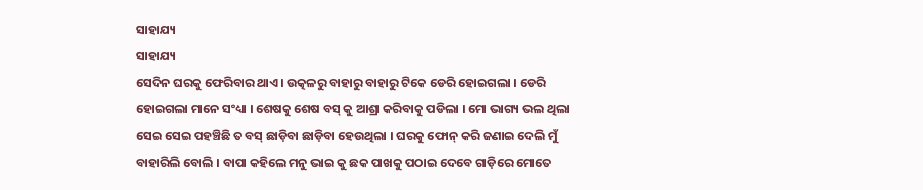ସାହାଯ୍ୟ
ସାହାଯ୍ୟ
ସେଦିନ ଘରକୁ ଫେରିବାର ଥାଏ । ଉତ୍କଳରୁ ବାହାରୁ ବାହାରୁ ଟିକେ ଡେରି ହୋଇଗଲା । ଡେରି ହୋଇଗଲା ମାନେ ସଂଧ୍ୟା । ଶେଷକୁ ଶେଷ ବସ୍ କୁ ଆଶ୍ରା କରିବାକୁ ପଡିଲା । ମୋ ଭାଗ୍ୟ ଭଲ ଥିଲା ସେଇ ସେଇ ପହଞ୍ଚିଛି ତ ବସ୍ ଛାଡ଼ିବା ଛାଡ଼ିବା ହେଉଥିଲା । ଘରକୁ ଫୋନ୍ କରି ଜଣାଇ ଦେଲି ମୁଁ ବାହାରିଲି ବୋଲି । ବାପା କହିଲେ ମନୁ ଭାଇ କୁ ଛକ ପାଖକୁ ପଠାଇ ଦେବେ ଗାଡ଼ିରେ ମୋତେ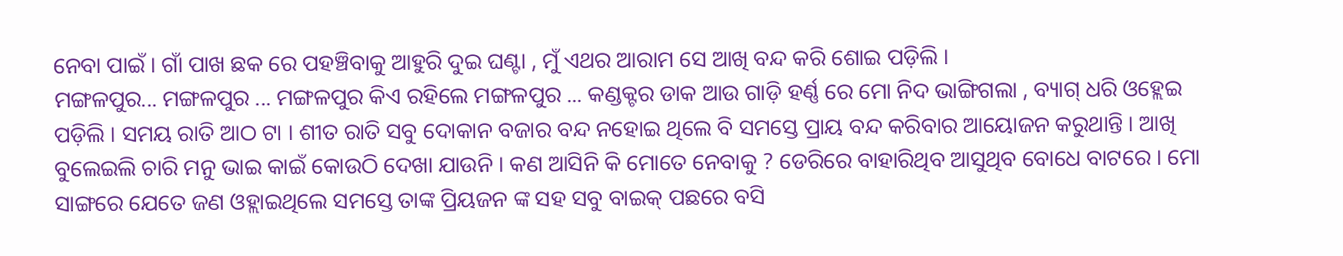ନେବା ପାଇଁ । ଗାଁ ପାଖ ଛକ ରେ ପହଞ୍ଚିବାକୁ ଆହୁରି ଦୁଇ ଘଣ୍ଟା , ମୁଁ ଏଥର ଆରାମ ସେ ଆଖି ବନ୍ଦ କରି ଶୋଇ ପଡ଼ିଲି ।
ମଙ୍ଗଳପୁର... ମଙ୍ଗଳପୁର ... ମଙ୍ଗଳପୁର କିଏ ରହିଲେ ମଙ୍ଗଳପୁର ... କଣ୍ଡକ୍ଟର ଡାକ ଆଉ ଗାଡ଼ି ହର୍ଣ୍ଣ ରେ ମୋ ନିଦ ଭାଙ୍ଗିଗଲା , ବ୍ୟାଗ୍ ଧରି ଓହ୍ଲେଇ ପଡ଼ିଲି । ସମୟ ରାତି ଆଠ ଟା । ଶୀତ ରାତି ସବୁ ଦୋକାନ ବଜାର ବନ୍ଦ ନହୋଇ ଥିଲେ ବି ସମସ୍ତେ ପ୍ରାୟ ବନ୍ଦ କରିବାର ଆୟୋଜନ କରୁଥାନ୍ତି । ଆଖି ବୁଲେଇଲି ଚାରି ମନୁ ଭାଇ କାଇଁ କୋଉଠି ଦେଖା ଯାଉନି । କଣ ଆସିନି କି ମୋତେ ନେବାକୁ ? ଡେରିରେ ବାହାରିଥିବ ଆସୁଥିବ ବୋଧେ ବାଟରେ । ମୋ ସାଙ୍ଗରେ ଯେତେ ଜଣ ଓହ୍ଲାଇଥିଲେ ସମସ୍ତେ ତାଙ୍କ ପ୍ରିୟଜନ ଙ୍କ ସହ ସବୁ ବାଇକ୍ ପଛରେ ବସି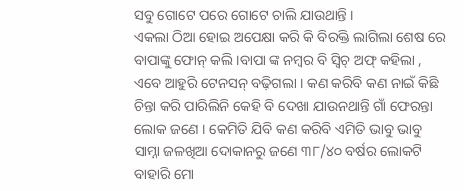ସବୁ ଗୋଟେ ପରେ ଗୋଟେ ଚାଲି ଯାଉଥାନ୍ତି ।
ଏକଲା ଠିଆ ହୋଇ ଅପେକ୍ଷା କରି କି ବିରକ୍ତି ଲାଗିଲା ଶେଷ ରେ ବାପାଙ୍କୁ ଫୋନ୍ କଲି ।ବାପା ଙ୍କ ନମ୍ବର ବି ସ୍ବିଚ୍ ଅଫ୍ କହିଲା , ଏବେ ଆହୁରି ଟେନସନ୍ ବଢ଼ିଗଲା । କଣ କରିବି କଣ ନାଇଁ କିଛି ଚିନ୍ତା କରି ପାରିଲିନି କେହି ବି ଦେଖା ଯାଉନଥାନ୍ତି ଗାଁ ଫେରନ୍ତା ଲୋକ ଜଣେ । କେମିତି ଯିବି କଣ କରିବି ଏମିତି ଭାବୁ ଭାବୁ ସାମ୍ନା ଜଳଖିଆ ଦୋକାନରୁ ଜଣେ ୩୮/୪୦ ବର୍ଷର ଲୋକଟି ବାହାରି ମୋ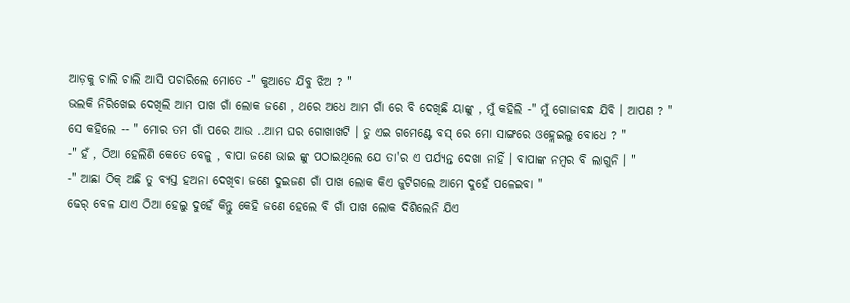ଆଡ଼କୁ ଚାଲି ଚାଲି ଆସି ପଚାରିଲେ ମୋତେ -" କୁଆଡେ ଯିବୁ ଝିଅ ? "
ଭଲକି ନିରିଖେଇ ଦେଖିଲି ଆମ ପାଖ ଗାଁ ଲୋକ ଜଣେ , ଥରେ ଅଧେ ଆମ ଗାଁ ରେ ବି ଦେଖିଛି ୟାଙ୍କୁ , ମୁଁ କହିଲି -" ମୁଁ ଗୋଜାବନ୍ଧ ଯିବି । ଆପଣ ? "
ସେ କହିଲେ -- " ମୋର ତମ ଗାଁ ପରେ ଆଉ ..ଆମ ଘର ଗୋଖାଖଟି । ତୁ ଏଇ ଗମେଣ୍ଟେ ବସ୍ ରେ ମୋ ସାଙ୍ଗରେ ଓହ୍ଲେଇଲୁ ବୋଧେ ? "
-" ହଁ , ଠିଆ ହେଲିଣି କେତେ ବେଳୁ , ବାପା ଜଣେ ଭାଇ ଙ୍କୁ ପଠାଇଥିଲେ ଯେ ତା'ର ଏ ପର୍ଯ୍ୟନ୍ତ ଦେଖା ନାହିଁ । ବାପାଙ୍କ ନମ୍ବର ବି ଲାଗୁନି । "
-" ଆଛା ଠିକ୍ ଅଛି ତୁ ବ୍ୟସ୍ତ ହଅନା ଦେଖିବା ଜଣେ ଦୁଇଜଣ ଗାଁ ପାଖ ଲୋକ କିଏ ଜୁଟିଗଲେ ଆମେ ଦୁହେଁ ପଳେଇବା "
ଢେର୍ ବେଳ ଯାଏ ଠିଆ ହେଲୁ ଦୁହେଁ କିନ୍ତୁ କେହି ଜଣେ ହେଲେ ବି ଗାଁ ପାଖ ଲୋକ ଦିଶିଲେନି ଯିଏ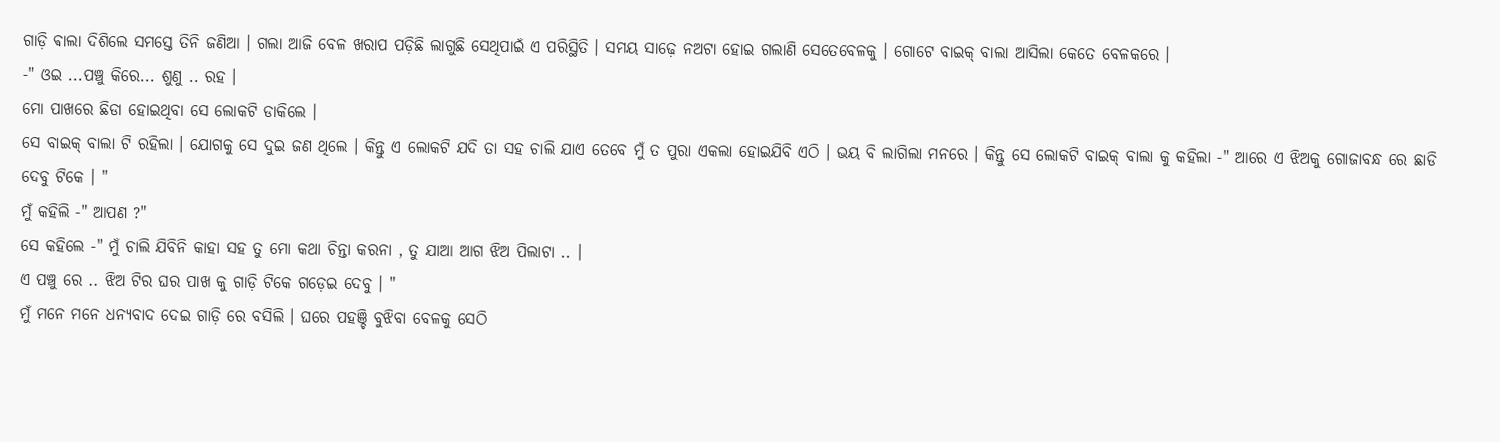ଗାଡ଼ି ଵାଲା ଦିଶିଲେ ସମସ୍ତେ ତିନି ଜଣିଆ । ଗଲା ଆଜି ବେଳ ଖରାପ ପଡ଼ିଛି ଲାଗୁଛି ସେଥିପାଇଁ ଏ ପରିସ୍ଥିତି । ସମୟ ସାଢ଼େ ନଅଟା ହୋଇ ଗଲାଣି ସେତେବେଳକୁ । ଗୋଟେ ବାଇକ୍ ବାଲା ଆସିଲା କେତେ ବେଳକରେ ।
-" ଓଇ ...ପଞ୍ଚୁ କିରେ... ଶୁଣୁ .. ରହ ।
ମୋ ପାଖରେ ଛିଡା ହୋଇଥିବା ସେ ଲୋକଟି ଡାକିଲେ ।
ସେ ବାଇକ୍ ବାଲା ଟି ରହିଲା । ଯୋଗକୁ ସେ ଦୁଇ ଜଣ ଥିଲେ । କିନ୍ତୁ ଏ ଲୋକଟି ଯଦି ତା ସହ ଚାଲି ଯାଏ ତେବେ ମୁଁ ତ ପୁରା ଏକଲା ହୋଇଯିବି ଏଠି । ଭୟ ବି ଲାଗିଲା ମନରେ । କିନ୍ତୁ ସେ ଲୋକଟି ବାଇକ୍ ବାଲା କୁ କହିଲା -" ଆରେ ଏ ଝିଅକୁ ଗୋଜାବନ୍ଧ ରେ ଛାଡି ଦେବୁ ଟିକେ । "
ମୁଁ କହିଲି -" ଆପଣ ?"
ସେ କହିଲେ -" ମୁଁ ଚାଲି ଯିବିନି କାହା ସହ ତୁ ମୋ କଥା ଚିନ୍ତା କରନା , ତୁ ଯାଆ ଆଗ ଝିଅ ପିଲାଟା .. ।
ଏ ପଞ୍ଚୁ ରେ .. ଝିଅ ଟିର ଘର ପାଖ କୁ ଗାଡ଼ି ଟିକେ ଗଡ଼େଇ ଦେବୁ । "
ମୁଁ ମନେ ମନେ ଧନ୍ୟବାଦ ଦେଇ ଗାଡ଼ି ରେ ବସିଲି । ଘରେ ପହଞ୍ଚି ବୁଝିବା ବେଳକୁ ସେଠି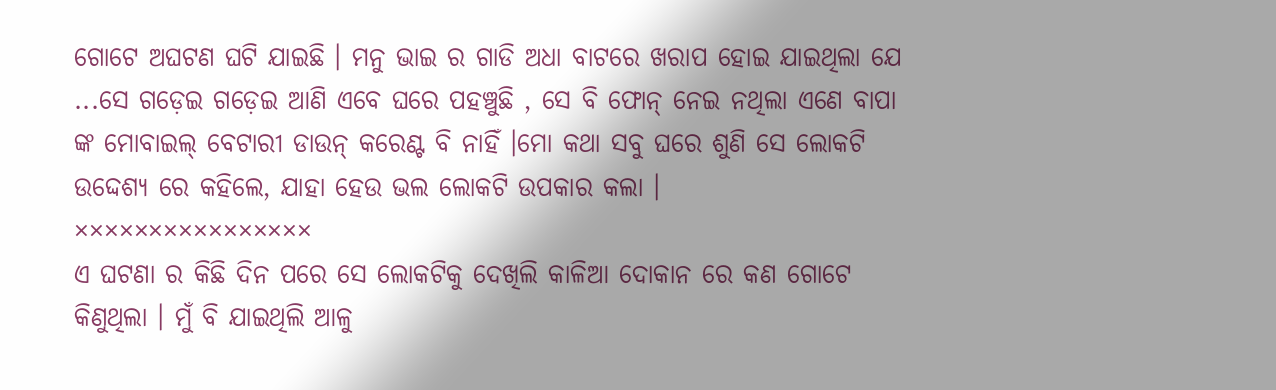ଗୋଟେ ଅଘଟଣ ଘଟି ଯାଇଛି । ମନୁ ଭାଇ ର ଗାଡି ଅଧା ବାଟରେ ଖରାପ ହୋଇ ଯାଇଥିଲା ଯେ ...ସେ ଗଡ଼େଇ ଗଡ଼େଇ ଆଣି ଏବେ ଘରେ ପହଞ୍ଚୁଛି , ସେ ବି ଫୋନ୍ ନେଇ ନଥିଲା ଏଣେ ବାପା ଙ୍କ ମୋବାଇଲ୍ ବେଟାରୀ ଡାଉନ୍ କରେଣ୍ଟ ବି ନାହିଁ ।ମୋ କଥା ସବୁ ଘରେ ଶୁଣି ସେ ଲୋକଟି ଉଦ୍ଦେଶ୍ୟ ରେ କହିଲେ, ଯାହା ହେଉ ଭଲ ଲୋକଟି ଉପକାର କଲା ।
××××××××××××××××
ଏ ଘଟଣା ର କିଛି ଦିନ ପରେ ସେ ଲୋକଟିକୁ ଦେଖିଲି କାଳିଆ ଦୋକାନ ରେ କଣ ଗୋଟେ କିଣୁଥିଲା । ମୁଁ ବି ଯାଇଥିଲି ଆଳୁ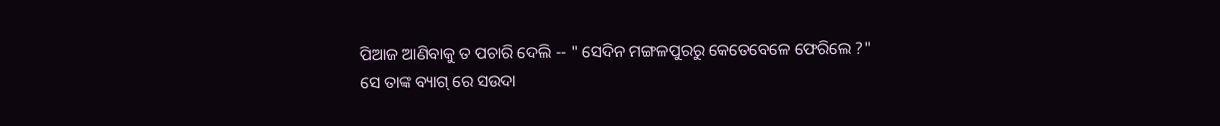ପିଆଜ ଆଣିବାକୁ ତ ପଚାରି ଦେଲି -- " ସେଦିନ ମଙ୍ଗଳପୁରରୁ କେତେବେଳେ ଫେରିଲେ ?"
ସେ ତାଙ୍କ ବ୍ୟାଗ୍ ରେ ସଉଦା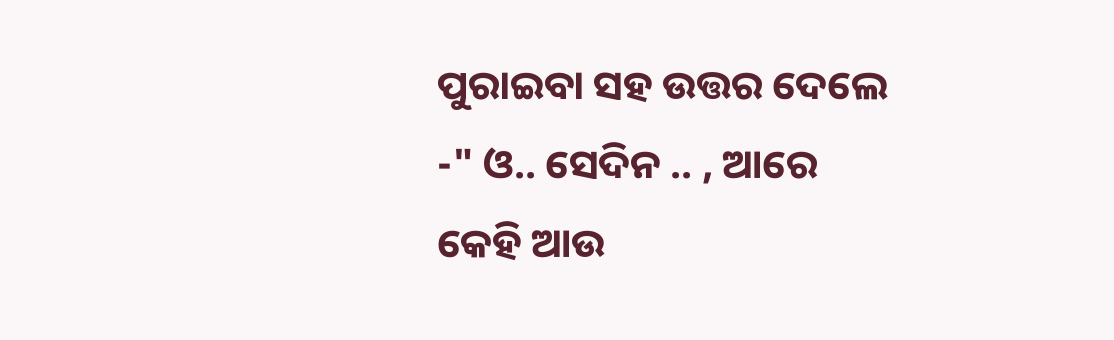ପୁରାଇବା ସହ ଉତ୍ତର ଦେଲେ -" ଓ.. ସେଦିନ .. , ଆରେ କେହି ଆଉ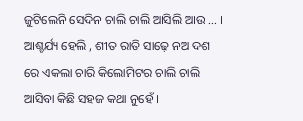ଜୁଟିଲେନି ସେଦିନ ଚାଲି ଚାଲି ଆସିଲି ଆଉ ... ।
ଆଶ୍ଚର୍ଯ୍ୟ ହେଲି , ଶୀତ ରାତି ସାଢ଼େ ନଅ ଦଶ ରେ ଏକଲା ଚାରି କିଲୋମିଟର ଚାଲି ଚାଲି ଆସିବା କିଛି ସହଜ କଥା ନୁହେଁ ।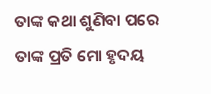ତାଙ୍କ କଥା ଶୁଣିବା ପରେ ତାଙ୍କ ପ୍ରତି ମୋ ହୃଦୟ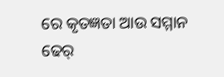ରେ କୃତଜ୍ଞତା ଆଉ ସମ୍ମାନ ଢେର୍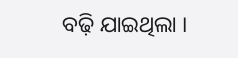ବଢ଼ି ଯାଇଥିଲା ।